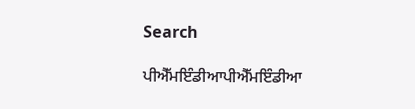Search

ਪੀਐੱਮਇੰਡੀਆਪੀਐੱਮਇੰਡੀਆ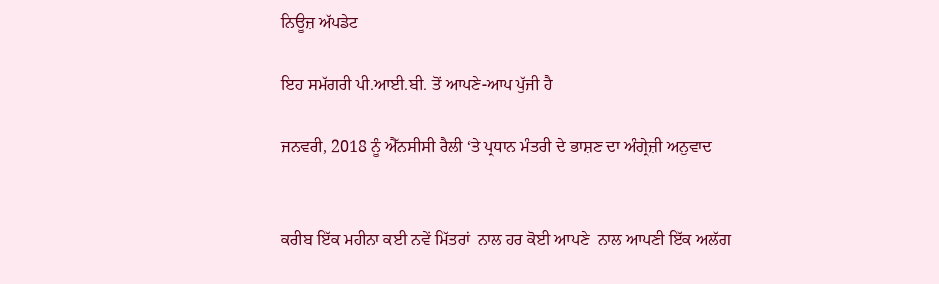ਨਿਊਜ਼ ਅੱਪਡੇਟ

ਇਹ ਸਮੱਗਰੀ ਪੀ.ਆਈ.ਬੀ. ਤੋਂ ਆਪਣੇ-ਆਪ ਪੁੱਜੀ ਹੈ

ਜਨਵਰੀ, 2018 ਨੂੰ ਐੱਨਸੀਸੀ ਰੈਲੀ ‘ਤੇ ਪ੍ਰਧਾਨ ਮੰਤਰੀ ਦੇ ਭਾਸ਼ਣ ਦਾ ਅੰਗ੍ਰੇਜ਼ੀ ਅਨੁਵਾਦ


ਕਰੀਬ ਇੱਕ ਮਹੀਨਾ ਕਈ ਨਵੇਂ ਮਿੱਤਰਾਂ  ਨਾਲ ਹਰ ਕੋਈ ਆਪਣੇ  ਨਾਲ ਆਪਣੀ ਇੱਕ ਅਲੱਗ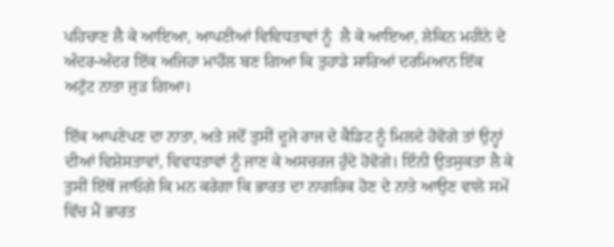ਪਹਿਚਾਣ ਲੈ ਕੇ ਆਇਆ, ਆਪਣੀਆਂ ਵਿਵਿਧਤਾਵਾਂ ਨੂੰ  ਲੈ ਕੇ ਆਇਆ, ਲੇਕਿਨ ਮਹੀਨੇ ਦੇ ਅੰਦਰ-ਅੰਦਰ ਇੱਕ ਅਜਿਹਾ ਮਾਹੌਲ ਬਣ ਗਿਆ ਕਿ ਤੁਹਾਡੇ ਸਾਰਿਆਂ ਦਰਮਿਆਨ ਇੱਕ ਅਟੁੱਟ ਨਾਤਾ ਜੁੜ ਗਿਆ।

ਇੱਕ ਆਪਣੇਪਣ ਦਾ ਨਾਤਾ, ਅਤੇ ਜਦੋਂ ਤੁਸੀਂ ਦੂਜੇ ਰਾਜ ਦੇ ਕੈਡਿਟ ਨੂੰ ਮਿਲਦੇ ਹੋਵੋਗੇ ਤਾਂ ਉਨ੍ਹਾਂ ਦੀਆਂ ਵਿਸ਼ੇਸਤਾਵਾਂ, ਵਿਵਧਤਾਵਾਂ ਨੂੰ ਜਾਣ ਕੇ ਅਸਚਰਜ ਹੁੰਦੇ ਹੋਵੋਗੇ। ਇੰਨੀ ਉਤਸੁਕਤਾ ਲੈ ਕੇ ਤੁਸੀਂ ਇੱਥੋਂ ਜਾਓਗੇ ਕਿ ਮਨ ਕਰੇਗਾ ਕਿ ਭਾਰਤ ਦਾ ਨਾਗਰਿਕ ਹੋਣ ਦੇ ਨਾਤੇ ਆਉਣ ਵਾਲੇ ਸਮੇਂ ਵਿੱਚ ਮੈਂ ਭਾਰਤ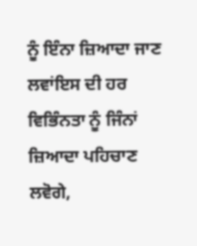ਨੂੰ ਇੰਨਾ ਜ਼ਿਆਦਾ ਜਾਣ ਲਵਾਂਇਸ ਦੀ ਹਰ ਵਿਭਿੰਨਤਾ ਨੂੰ ਜਿੰਨਾਂ ਜ਼ਿਆਦਾ ਪਹਿਚਾਣ ਲਵੋਗੇ,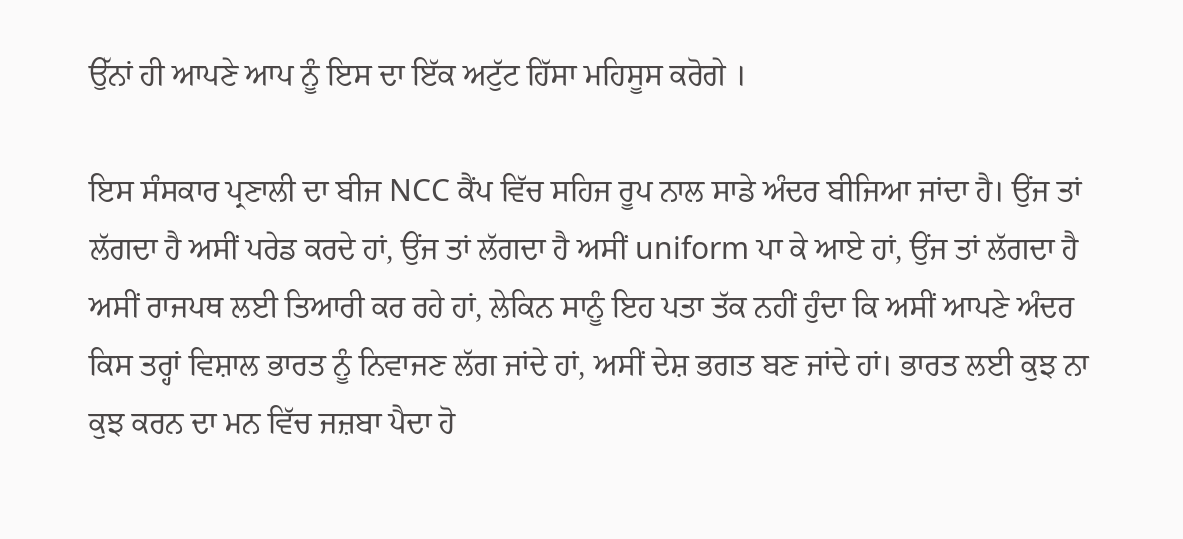ਉੱਨਾਂ ਹੀ ਆਪਣੇ ਆਪ ਨੂੰ ਇਸ ਦਾ ਇੱਕ ਅਟੁੱਟ ਹਿੱਸਾ ਮਹਿਸੂਸ ਕਰੋਗੇ ।

ਇਸ ਸੰਸਕਾਰ ਪ੍ਰਣਾਲੀ ਦਾ ਬੀਜ NCC ਕੈਂਪ ਵਿੱਚ ਸਹਿਜ ਰੂਪ ਨਾਲ ਸਾਡੇ ਅੰਦਰ ਬੀਜਿਆ ਜਾਂਦਾ ਹੈ। ਉਂਜ ਤਾਂ ਲੱਗਦਾ ਹੈ ਅਸੀਂ ਪਰੇਡ ਕਰਦੇ ਹਾਂ, ਉਂਜ ਤਾਂ ਲੱਗਦਾ ਹੈ ਅਸੀਂ uniform ਪਾ ਕੇ ਆਏ ਹਾਂ, ਉਂਜ ਤਾਂ ਲੱਗਦਾ ਹੈ ਅਸੀਂ ਰਾਜਪਥ ਲਈ ਤਿਆਰੀ ਕਰ ਰਹੇ ਹਾਂ, ਲੇਕਿਨ ਸਾਨੂੰ ਇਹ ਪਤਾ ਤੱਕ ਨਹੀਂ ਹੁੰਦਾ ਕਿ ਅਸੀਂ ਆਪਣੇ ਅੰਦਰ ਕਿਸ ਤਰ੍ਹਾਂ ਵਿਸ਼ਾਲ ਭਾਰਤ ਨੂੰ ਨਿਵਾਜਣ ਲੱਗ ਜਾਂਦੇ ਹਾਂ, ਅਸੀਂ ਦੇਸ਼ ਭਗਤ ਬਣ ਜਾਂਦੇ ਹਾਂ। ਭਾਰਤ ਲਈ ਕੁਝ ਨਾ ਕੁਝ ਕਰਨ ਦਾ ਮਨ ਵਿੱਚ ਜਜ਼ਬਾ ਪੈਦਾ ਹੋ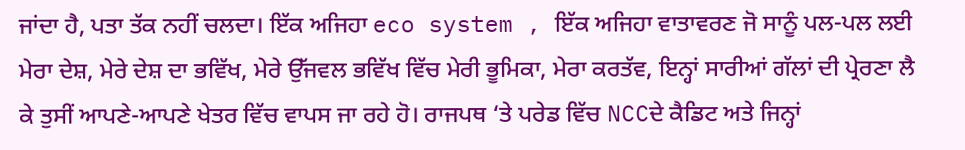ਜਾਂਦਾ ਹੈ, ਪਤਾ ਤੱਕ ਨਹੀਂ ਚਲਦਾ। ਇੱਕ ਅਜਿਹਾ eco system , ਇੱਕ ਅਜਿਹਾ ਵਾਤਾਵਰਣ ਜੋ ਸਾਨੂੰ ਪਲ-ਪਲ ਲਈ ਮੇਰਾ ਦੇਸ਼, ਮੇਰੇ ਦੇਸ਼ ਦਾ ਭਵਿੱਖ, ਮੇਰੇ ਉੱਜਵਲ ਭਵਿੱਖ ਵਿੱਚ ਮੇਰੀ ਭੂਮਿਕਾ, ਮੇਰਾ ਕਰਤੱਵ, ਇਨ੍ਹਾਂ ਸਾਰੀਆਂ ਗੱਲਾਂ ਦੀ ਪ੍ਰੇਰਣਾ ਲੈ ਕੇ ਤੁਸੀਂ ਆਪਣੇ-ਆਪਣੇ ਖੇਤਰ ਵਿੱਚ ਵਾਪਸ ਜਾ ਰਹੇ ਹੋ। ਰਾਜਪਥ ‘ਤੇ ਪਰੇਡ ਵਿੱਚ NCCਦੇ ਕੈਡਿਟ ਅਤੇ ਜਿਨ੍ਹਾਂ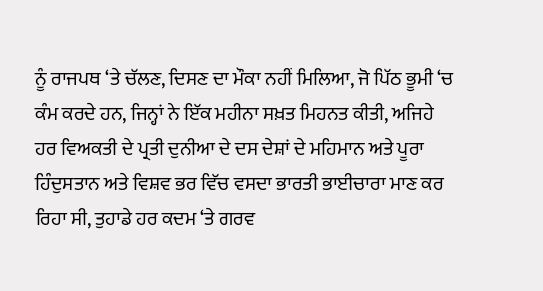ਨੂੰ ਰਾਜਪਥ ‘ਤੇ ਚੱਲਣ, ਦਿਸਣ ਦਾ ਮੌਕਾ ਨਹੀਂ ਮਿਲਿਆ, ਜੋ ਪਿੱਠ ਭੂਮੀ ‘ਚ ਕੰਮ ਕਰਦੇ ਹਨ, ਜਿਨ੍ਹਾਂ ਨੇ ਇੱਕ ਮਹੀਨਾ ਸਖ਼ਤ ਮਿਹਨਤ ਕੀਤੀ, ਅਜਿਹੇ ਹਰ ਵਿਅਕਤੀ ਦੇ ਪ੍ਰਤੀ ਦੁਨੀਆ ਦੇ ਦਸ ਦੇਸ਼ਾਂ ਦੇ ਮਹਿਮਾਨ ਅਤੇ ਪੂਰਾ ਹਿੰਦੁਸਤਾਨ ਅਤੇ ਵਿਸ਼ਵ ਭਰ ਵਿੱਚ ਵਸਦਾ ਭਾਰਤੀ ਭਾਈਚਾਰਾ ਮਾਣ ਕਰ ਰਿਹਾ ਸੀ, ਤੁਹਾਡੇ ਹਰ ਕਦਮ ‘ਤੇ ਗਰਵ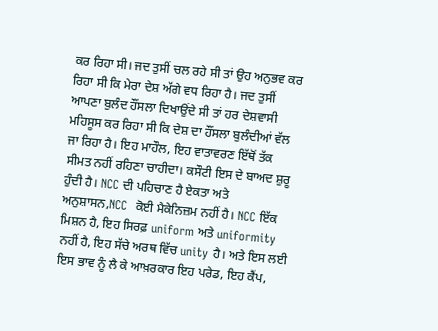ਕਰ ਰਿਹਾ ਸੀ। ਜਦ ਤੁਸੀਂ ਚਲ ਰਹੇ ਸੀ ਤਾਂ ਉਹ ਅਨੁਭਵ ਕਰ ਰਿਹਾ ਸੀ ਕਿ ਮੇਰਾ ਦੇਸ਼ ਅੱਗੇ ਵਧ ਰਿਹਾ ਹੈ। ਜਦ ਤੁਸੀਂ ਆਪਣਾ ਬੁਲੰਦ ਹੌਂਸਲਾ ਦਿਖਾਉਂਦੇ ਸੀ ਤਾਂ ਹਰ ਦੇਸ਼ਵਾਸੀ ਮਹਿਸੂਸ ਕਰ ਰਿਹਾ ਸੀ ਕਿ ਦੇਸ਼ ਦਾ ਹੌਂਸਲਾ ਬੁਲੰਦੀਆਂ ਵੱਲ ਜਾ ਰਿਹਾ ਹੈ। ਇਹ ਮਾਹੌਲ, ਇਹ ਵਾਤਾਵਰਣ ਇੱਥੋਂ ਤੱਕ ਸੀਮਤ ਨਹੀਂ ਰਹਿਣਾ ਚਾਹੀਦਾ। ਕਸੌਟੀ ਇਸ ਦੇ ਬਾਅਦ ਸ਼ੁਰੂ ਹੁੰਦੀ ਹੈ। NCC ਦੀ ਪਹਿਚਾਣ ਹੈ ਏਕਤਾ ਅਤੇ ਅਨੁਸ਼ਾਸਨ,NCC  ਕੋਈ ਮੈਕੇਨਿਜ਼ਮ ਨਹੀਂ ਹੈ। NCC ਇੱਕ ਮਿਸ਼ਨ ਹੈ, ਇਹ ਸਿਰਫ਼ uniform ਅਤੇ uniformity ਨਹੀਂ ਹੈ, ਇਹ ਸੱਚੇ ਅਰਥ ਵਿੱਚ unity ਹੈ। ਅਤੇ ਇਸ ਲਈ ਇਸ ਭਾਵ ਨੂੰ ਲੈ ਕੇ ਆਖ਼ਰਕਾਰ ਇਹ ਪਰੇਡ, ਇਹ ਕੈਂਪ,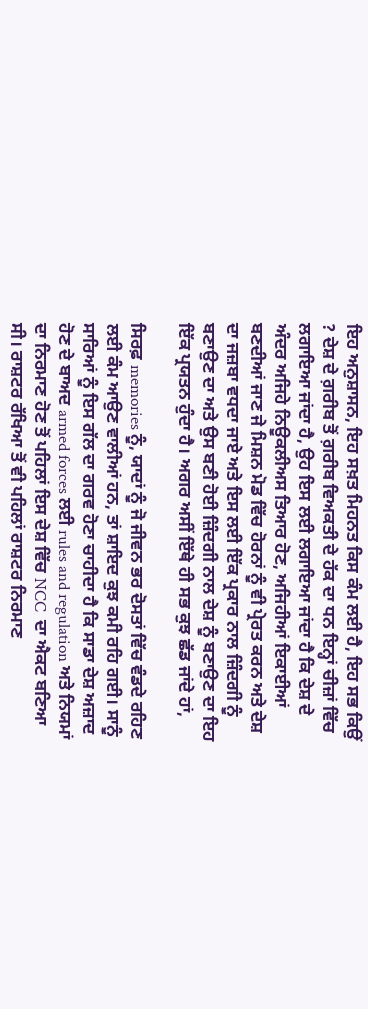ਇਹ ਅਨੁਸ਼ਾਸਨ, ਇਹ ਸਖ਼ਤ ਮਿਹਨਤ ਕਿਸ ਕੰਮ ਲਈ ਹੈ, ਇਹ ਸਭ ਕਿਉਂ ? ਦੇਸ਼ ਦੇ ਗ਼ਰੀਬ ਤੋਂ ਗ਼ਰੀਬ ਵਿਅਕਤੀ ਦੇ ਹੱਕ ਦਾ ਧਨ ਇਨ੍ਹਾਂ ਚੀਜ਼ਾਂ ਵਿੱਚ ਲਗਾਇਆ ਜਾਂਦਾ ਹੈ, ਉਹ ਇਸ ਲਈ ਲਗਾਇਆ ਜਾਂਦਾ ਹੈ ਕਿ ਦੇਸ਼ ਦੇ ਅੰਦਰ ਅਜਿਹੇ ਨਿਊਕਲੀਅਸ ਤਿਆਰ ਹੋਣ, ਅਜਿਹੀਆਂ ਇਕਾਈਆਂ ਬਣਦੀਆਂ ਜਾਣ ਜੇ ਮਿਸ਼ਨ ਮੋਡ ਵਿੱਚ ਹੋਰਨਾਂ ਨੂੰ ਵੀ ਪ੍ਰੇਰਤ ਕਰਨ ਅਤੇ ਦੇਸ਼ ਦਾ ਜਜ਼ਬਾ ਵਧਦਾ ਜਾਏ ਅਤੇ ਇਸ ਲਈ ਇੱਕ ਪ੍ਰਕਾਰ ਨਾਲ ਜ਼ਿੰਦਗੀ ਨੂੰ ਬਣਾਉਣ ਦਾ ਅਤੇ ਉਸ ਬਣੀ ਹੋਈ ਜ਼ਿੰਦਗੀ ਨਾਲ ਦੇਸ਼ ਨੂੰ ਬਣਾਉਣ ਦਾ ਇਹ ਇੱਕ ਪ੍ਰਯਤਨ ਹੁੰਦਾ ਹੈ। ਅਗਰ ਅਸੀਂ ਇੱਥੇ ਹੀ ਸਭ ਕੁਝ ਛੱਡ ਜਾਂਦੇ ਹਾਂ,

ਸਿਰਫ਼ memories ਨੂੰ, ਯਾਦਾਂ ਨੂੰ ਜੋ ਜੀਵਨ ਭਰ ਦੋਸਤਾਂ ਵਿੱਚ ਵੰਡਦੇ ਰਹਿਣ ਲਈ ਕੰਮ ਆਉਣ ਵਾਲੀਆਂ ਹਨ, ਤਾਂ ਸ਼ਾਇਦ ਕੁਝ ਕਮੀ ਰਹਿ ਗਈ। ਸਾਨੂੰ ਸਾਰਿਆਂ ਨੂੰ ਇਸ ਗੱਲ ਦਾ ਗਰਵ ਹੋਣਾ ਚਾਹੀਦਾ ਹੈ ਕਿ ਸਾਡਾ ਦੇਸ਼ ਅਜ਼ਾਦ ਹੋਣ ਦੇ ਬਾਅਦ armed forces ਲਈ rules and regulation ਅਤੇ ਨਿਯਮਾਂ ਦਾ ਨਿਰਮਾਣ ਹੋਣ ਤੋਂ ਪਹਿਲਾਂ ਇਸ ਦੇਸ਼ ਵਿੱਚ NCC  ਦਾ ਐਕਟ ਬਣਿਆ ਸੀ। ਰਾਸ਼ਟਰ ਰੱਖਿਆ ਤੋਂ ਵੀ ਪਹਿਲਾਂ ਰਾਸ਼ਟਰ ਨਿਰਮਾਣ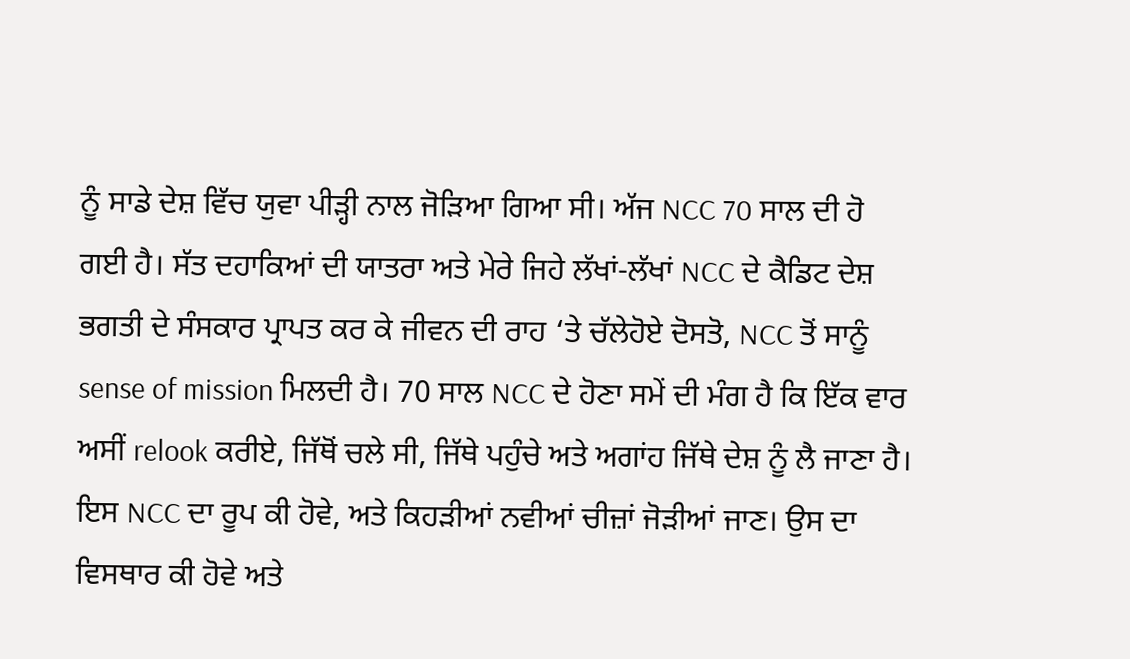ਨੂੰ ਸਾਡੇ ਦੇਸ਼ ਵਿੱਚ ਯੁਵਾ ਪੀੜ੍ਹੀ ਨਾਲ ਜੋੜਿਆ ਗਿਆ ਸੀ। ਅੱਜ NCC 70 ਸਾਲ ਦੀ ਹੋ ਗਈ ਹੈ। ਸੱਤ ਦਹਾਕਿਆਂ ਦੀ ਯਾਤਰਾ ਅਤੇ ਮੇਰੇ ਜਿਹੇ ਲੱਖਾਂ-ਲੱਖਾਂ NCC ਦੇ ਕੈਡਿਟ ਦੇਸ਼ ਭਗਤੀ ਦੇ ਸੰਸਕਾਰ ਪ੍ਰਾਪਤ ਕਰ ਕੇ ਜੀਵਨ ਦੀ ਰਾਹ ‘ਤੇ ਚੱਲੇਹੋਏ ਦੋਸਤੋ, NCC ਤੋਂ ਸਾਨੂੰ sense of mission ਮਿਲਦੀ ਹੈ। 70 ਸਾਲ NCC ਦੇ ਹੋਣਾ ਸਮੇਂ ਦੀ ਮੰਗ ਹੈ ਕਿ ਇੱਕ ਵਾਰ ਅਸੀਂ relook ਕਰੀਏ, ਜਿੱਥੋਂ ਚਲੇ ਸੀ, ਜਿੱਥੇ ਪਹੁੰਚੇ ਅਤੇ ਅਗਾਂਹ ਜਿੱਥੇ ਦੇਸ਼ ਨੂੰ ਲੈ ਜਾਣਾ ਹੈ। ਇਸ NCC ਦਾ ਰੂਪ ਕੀ ਹੋਵੇ, ਅਤੇ ਕਿਹੜੀਆਂ ਨਵੀਆਂ ਚੀਜ਼ਾਂ ਜੋੜੀਆਂ ਜਾਣ। ਉਸ ਦਾ ਵਿਸਥਾਰ ਕੀ ਹੋਵੇ ਅਤੇ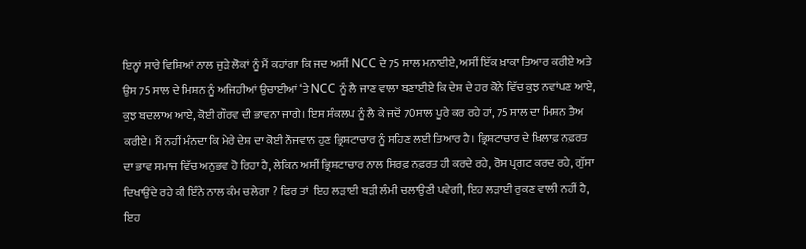ਇਨ੍ਹਾਂ ਸਾਰੇ ਵਿਸ਼ਿਆਂ ਨਾਲ ਜੁੜੇ ਲੋਕਾਂ ਨੂੰ ਮੈਂ ਕਹਾਂਗਾ ਕਿ ਜਦ ਅਸੀਂ NCC ਦੇ 75 ਸਾਲ ਮਨਾਈਏ, ਅਸੀਂ ਇੱਕ ਖ਼ਾਕਾ ਤਿਆਰ ਕਰੀਏ ਅਤੇ ਉਸ 75 ਸਾਲ ਦੇ ਮਿਸ਼ਨ ਨੂੰ ਅਜਿਹੀਆਂ ਉਚਾਈਆਂ ‘ਤੇ NCC ਨੂੰ ਲੈ ਜਾਣ ਵਾਲਾ ਬਣਾਈਏ ਕਿ ਦੇਸ਼ ਦੇ ਹਰ ਕੋਨੇ ਵਿੱਚ ਕੁਝ ਨਵਾਂਪਣ ਆਏ, ਕੁਝ ਬਦਲਾਅ ਆਏ, ਕੋਈ ਗੌਰਵ ਦੀ ਭਾਵਨਾ ਜਾਗੇ। ਇਸ ਸੰਕਲਪ ਨੂੰ ਲੈ ਕੇ ਜਦੋਂ 70ਸਾਲ ਪੂਰੇ ਕਰ ਰਹੇ ਹਾਂ, 75 ਸਾਲ ਦਾ ਮਿਸ਼ਨ ਤੈਅ ਕਰੀਏ। ਮੈਂ ਨਹੀਂ ਮੰਨਦਾ ਕਿ ਮੇਰੇ ਦੇਸ਼ ਦਾ ਕੋਈ ਨੌਜਵਾਨ ਹੁਣ ਭ੍ਰਿਸ਼ਟਾਚਾਰ ਨੂੰ ਸਹਿਣ ਲਈ ਤਿਆਰ ਹੈ। ਭ੍ਰਿਸ਼ਟਾਚਾਰ ਦੇ ਖ਼ਿਲਾਫ਼ ਨਫ਼ਰਤ ਦਾ ਭਾਵ ਸਮਾਜ ਵਿੱਚ ਅਨੁਭਵ ਹੋ ਰਿਹਾ ਹੈ, ਲੇਕਿਨ ਅਸੀਂ ਭ੍ਰਿਸ਼ਟਾਚਾਰ ਨਾਲ ਸਿਰਫ਼ ਨਫ਼ਰਤ ਹੀ ਕਰਦੇ ਰਹੇ, ਰੋਸ ਪ੍ਰਗਟ ਕਰਦ ਰਹੇ, ਗੁੱਸਾ ਦਿਖਾਉਂਦੇ ਰਹੇ ਕੀ ਇੰਨੇ ਨਾਲ ਕੰਮ ਚਲੇਗਾ ? ਫਿਰ ਤਾਂ  ਇਹ ਲੜਾਈ ਬੜੀ ਲੰਮੀ ਚਲਾਉਣੀ ਪਵੇਗੀ, ਇਹ ਲੜਾਈ ਰੁਕਣ ਵਾਲੀ ਨਹੀਂ ਹੈ, ਇਹ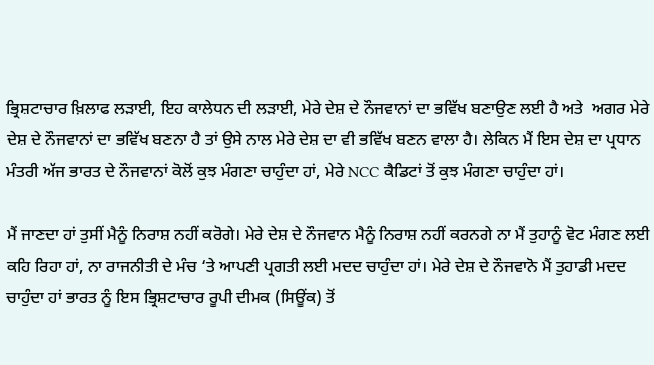ਭ੍ਰਿਸ਼ਟਾਚਾਰ ਖ਼ਿਲਾਫ ਲੜਾਈ, ਇਹ ਕਾਲੇਧਨ ਦੀ ਲੜਾਈ, ਮੇਰੇ ਦੇਸ਼ ਦੇ ਨੌਜਵਾਨਾਂ ਦਾ ਭਵਿੱਖ ਬਣਾਉਣ ਲਈ ਹੈ ਅਤੇ  ਅਗਰ ਮੇਰੇ ਦੇਸ਼ ਦੇ ਨੌਜਵਾਨਾਂ ਦਾ ਭਵਿੱਖ ਬਣਨਾ ਹੈ ਤਾਂ ਉਸੇ ਨਾਲ ਮੇਰੇ ਦੇਸ਼ ਦਾ ਵੀ ਭਵਿੱਖ ਬਣਨ ਵਾਲਾ ਹੈ। ਲੇਕਿਨ ਮੈਂ ਇਸ ਦੇਸ਼ ਦਾ ਪ੍ਰਧਾਨ ਮੰਤਰੀ ਅੱਜ ਭਾਰਤ ਦੇ ਨੌਜਵਾਨਾਂ ਕੋਲੋਂ ਕੁਝ ਮੰਗਣਾ ਚਾਹੁੰਦਾ ਹਾਂ, ਮੇਰੇ NCC ਕੈਡਿਟਾਂ ਤੋਂ ਕੁਝ ਮੰਗਣਾ ਚਾਹੁੰਦਾ ਹਾਂ।

ਮੈਂ ਜਾਣਦਾ ਹਾਂ ਤੁਸੀਂ ਮੈਨੂੰ ਨਿਰਾਸ਼ ਨਹੀਂ ਕਰੋਗੇ। ਮੇਰੇ ਦੇਸ਼ ਦੇ ਨੌਜਵਾਨ ਮੈਨੂੰ ਨਿਰਾਸ਼ ਨਹੀਂ ਕਰਨਗੇ ਨਾ ਮੈਂ ਤੁਹਾਨੂੰ ਵੋਟ ਮੰਗਣ ਲਈ ਕਹਿ ਰਿਹਾ ਹਾਂ, ਨਾ ਰਾਜਨੀਤੀ ਦੇ ਮੰਚ ‘ਤੇ ਆਪਣੀ ਪ੍ਰਗਤੀ ਲਈ ਮਦਦ ਚਾਹੁੰਦਾ ਹਾਂ। ਮੇਰੇ ਦੇਸ਼ ਦੇ ਨੌਜਵਾਨੋ ਮੈਂ ਤੁਹਾਡੀ ਮਦਦ ਚਾਹੁੰਦਾ ਹਾਂ ਭਾਰਤ ਨੂੰ ਇਸ ਭ੍ਰਿਸ਼ਟਾਚਾਰ ਰੂਪੀ ਦੀਮਕ (ਸਿਊਂਕ) ਤੋਂ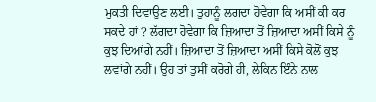ਮੁਕਤੀ ਦਿਵਾਉਣ ਲਈ। ਤੁਹਾਨੂੰ ਲਗਦਾ ਹੋਵੇਗਾ ਕਿ ਅਸੀਂ ਕੀ ਕਰ ਸਕਦੇ ਹਾਂ ? ਲੱਗਦਾ ਹੋਵੇਗਾ ਕਿ ਜ਼ਿਆਦਾ ਤੋਂ ਜ਼ਿਆਦਾ ਅਸੀਂ ਕਿਸੇ ਨੂੰ ਕੁਝ ਦਿਆਂਗੇ ਨਹੀਂ। ਜ਼ਿਆਦਾ ਤੋਂ ਜ਼ਿਆਦਾ ਅਸੀਂ ਕਿਸੇ ਕੋਲੋਂ ਕੁਝ ਲਵਾਂਗੇ ਨਹੀਂ। ਉਹ ਤਾਂ ਤੁਸੀਂ ਕਰੋਗੇ ਹੀ, ਲੇਕਿਨ ਇੰਨੇ ਨਾਲ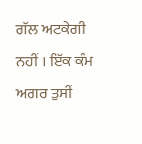ਗੱਲ ਅਟਕੇਗੀ ਨਹੀਂ । ਇੱਕ ਕੰਮ ਅਗਰ ਤੁਸੀਂ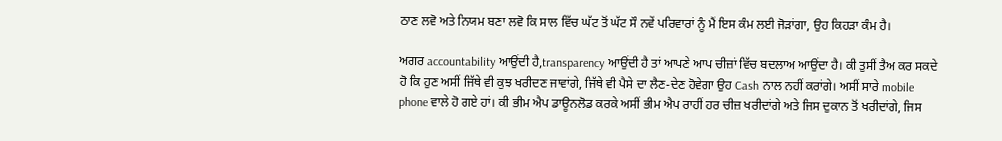ਠਾਣ ਲਵੋ ਅਤੇ ਨਿਯਮ ਬਣਾ ਲਵੋ ਕਿ ਸਾਲ ਵਿੱਚ ਘੱਟ ਤੋਂ ਘੱਟ ਸੌ ਨਵੇਂ ਪਰਿਵਾਰਾਂ ਨੂੰ ਮੈਂ ਇਸ ਕੰਮ ਲਈ ਜੋੜਾਂਗਾ, ਉਹ ਕਿਹੜਾ ਕੰਮ ਹੈ।

ਅਗਰ accountability ਆਉਂਦੀ ਹੈ,transparency ਆਉਂਦੀ ਹੈ ਤਾਂ ਆਪਣੇ ਆਪ ਚੀਜ਼ਾਂ ਵਿੱਚ ਬਦਲਾਅ ਆਉਂਦਾ ਹੈ। ਕੀ ਤੁਸੀਂ ਤੈਅ ਕਰ ਸਕਦੇ ਹੋ ਕਿ ਹੁਣ ਅਸੀਂ ਜਿੱਥੇ ਵੀ ਕੁਝ ਖਰੀਦਣ ਜਾਵਾਂਗੇ, ਜਿੱਥੇ ਵੀ ਪੈਸੇ ਦਾ ਲੈਣ-ਦੇਣ ਹੋਵੇਗਾ ਉਹ Cash ਨਾਲ ਨਹੀਂ ਕਰਾਂਗੇ। ਅਸੀਂ ਸਾਰੇ mobile phone ਵਾਲੇ ਹੋ ਗਏ ਹਾਂ। ਕੀ ਭੀਮ ਐਪ ਡਾਊਨਲੋਡ ਕਰਕੇ ਅਸੀਂ ਭੀਮ ਐਪ ਰਾਹੀਂ ਹਰ ਚੀਜ਼ ਖਰੀਦਾਂਗੇ ਅਤੇ ਜਿਸ ਦੁਕਾਨ ਤੋਂ ਖਰੀਦਾਂਗੇ, ਜਿਸ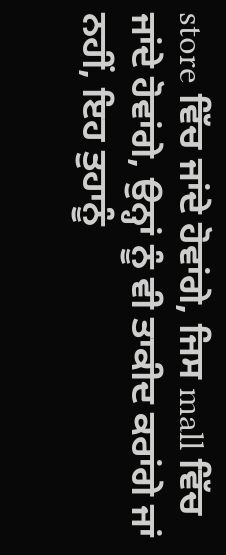store ਵਿੱਚ ਜਾਂਦੇ ਹੋਵਾਂਗੇ, ਜਿਸ mall ਵਿੱਚ ਜਾਂਦੇ ਹੋਵਾਂਗੇ, ਉਨ੍ਹਾਂ ਨੂੰ ਵੀ ਤਾਕੀਦ ਕਰਾਂਗੇ ਜਾਂ ਨਹੀਂ, ਇਹ ਤੁਹਾਨੂੰ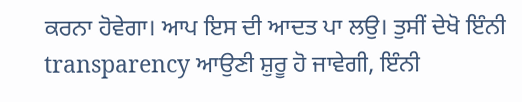ਕਰਨਾ ਹੋਵੇਗਾ। ਆਪ ਇਸ ਦੀ ਆਦਤ ਪਾ ਲਉ। ਤੁਸੀਂ ਦੇਖੋ ਇੰਨੀ transparency ਆਉਣੀ ਸ਼ੁਰੂ ਹੋ ਜਾਵੇਗੀ, ਇੰਨੀ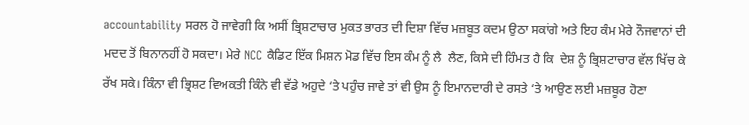accountability ਸਰਲ ਹੋ ਜਾਵੇਗੀ ਕਿ ਅਸੀਂ ਭ੍ਰਿਸ਼ਟਾਚਾਰ ਮੁਕਤ ਭਾਰਤ ਦੀ ਦਿਸ਼ਾ ਵਿੱਚ ਮਜ਼ਬੂਤ ਕਦਮ ਉਠਾ ਸਕਾਂਗੇ ਅਤੇ ਇਹ ਕੰਮ ਮੇਰੇ ਨੌਜਵਾਨਾਂ ਦੀ ਮਦਦ ਤੋਂ ਬਿਨਾਨਹੀਂ ਹੋ ਸਕਦਾ। ਮੇਰੇ NCC ਕੈਡਿਟ ਇੱਕ ਮਿਸ਼ਨ ਮੋਡ ਵਿੱਚ ਇਸ ਕੰਮ ਨੂੰ ਲੈ  ਲੈਣ, ਕਿਸੇ ਦੀ ਹਿੰਮਤ ਹੈ ਕਿ  ਦੇਸ਼ ਨੂੰ ਭ੍ਰਿਸ਼ਟਾਚਾਰ ਵੱਲ ਖਿੱਚ ਕੇ ਰੱਖ ਸਕੇ। ਕਿੰਨਾ ਵੀ ਭ੍ਰਿਸ਼ਟ ਵਿਅਕਤੀ ਕਿੰਨੇ ਵੀ ਵੱਡੇ ਅਹੁਦੇ ‘ਤੇ ਪਹੁੰਚ ਜਾਵੇ ਤਾਂ ਵੀ ਉਸ ਨੂੰ ਇਮਾਨਦਾਰੀ ਦੇ ਰਸਤੇ ‘ਤੇ ਆਉਣ ਲਈ ਮਜ਼ਬੂਰ ਹੋਣਾ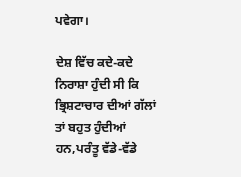ਪਵੇਗਾ।

ਦੇਸ਼ ਵਿੱਚ ਕਦੇ-ਕਦੇ ਨਿਰਾਸ਼ਾ ਹੁੰਦੀ ਸੀ ਕਿ ਭ੍ਰਿਸ਼ਟਾਚਾਰ ਦੀਆਂ ਗੱਲਾਂ ਤਾਂ ਬਹੁਤ ਹੁੰਦੀਆਂ ਹਨ,ਪਰੰਤੂ ਵੱਡੇ-ਵੱਡੇ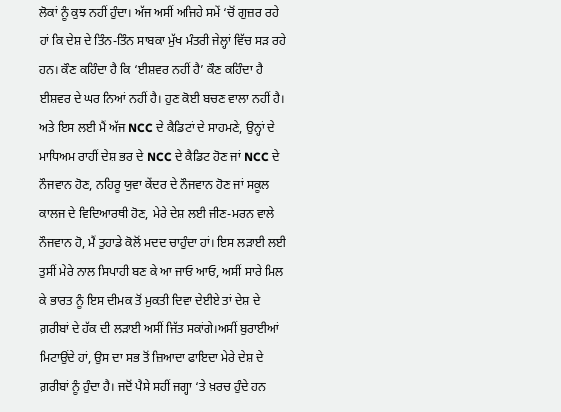ਲੋਕਾਂ ਨੂੰ ਕੁਝ ਨਹੀਂ ਹੁੰਦਾ। ਅੱਜ ਅਸੀਂ ਅਜਿਹੇ ਸਮੇਂ ‘ਚੋਂ ਗੁਜ਼ਰ ਰਹੇ ਹਾਂ ਕਿ ਦੇਸ਼ ਦੇ ਤਿੰਨ-ਤਿੰਨ ਸਾਬਕਾ ਮੁੱਖ ਮੰਤਰੀ ਜੇਲ੍ਹਾਂ ਵਿੱਚ ਸੜ ਰਹੇ ਹਨ। ਕੌਣ ਕਹਿੰਦਾ ਹੈ ਕਿ ‘ਈਸ਼ਵਰ ਨਹੀਂ ਹੈ’ ਕੌਣ ਕਹਿੰਦਾ ਹੈ ਈਸ਼ਵਰ ਦੇ ਘਰ ਨਿਆਂ ਨਹੀਂ ਹੈ। ਹੁਣ ਕੋਈ ਬਚਣ ਵਾਲਾ ਨਹੀਂ ਹੈ। ਅਤੇ ਇਸ ਲਈ ਮੈਂ ਅੱਜ NCC ਦੇ ਕੈਡਿਟਾਂ ਦੇ ਸਾਹਮਣੇ, ਉਨ੍ਹਾਂ ਦੇ ਮਾਧਿਅਮ ਰਾਹੀਂ ਦੇਸ਼ ਭਰ ਦੇ NCC ਦੇ ਕੈਡਿਟ ਹੋਣ ਜਾਂ NCC ਦੇ ਨੌਜਵਾਨ ਹੋਣ, ਨਹਿਰੂ ਯੁਵਾ ਕੇਂਦਰ ਦੇ ਨੌਜਵਾਨ ਹੋਣ ਜਾਂ ਸਕੂਲ ਕਾਲਜ ਦੇ ਵਿਦਿਆਰਥੀ ਹੋਣ, ਮੇਰੇ ਦੇਸ਼ ਲਈ ਜੀਣ-ਮਰਨ ਵਾਲੇ ਨੌਜਵਾਨ ਹੋ, ਮੈਂ ਤੁਹਾਡੇ ਕੋਲੋਂ ਮਦਦ ਚਾਹੁੰਦਾ ਹਾਂ। ਇਸ ਲੜਾਈ ਲਈ ਤੁਸੀਂ ਮੇਰੇ ਨਾਲ ਸਿਪਾਹੀ ਬਣ ਕੇ ਆ ਜਾਓ ਆਓ, ਅਸੀਂ ਸਾਰੇ ਮਿਲ ਕੇ ਭਾਰਤ ਨੂੰ ਇਸ ਦੀਮਕ ਤੋਂ ਮੁਕਤੀ ਦਿਵਾ ਦੇਈਏ ਤਾਂ ਦੇਸ਼ ਦੇ ਗ਼ਰੀਬਾਂ ਦੇ ਹੱਕ ਦੀ ਲੜਾਈ ਅਸੀਂ ਜਿੱਤ ਸਕਾਂਗੇ।ਅਸੀਂ ਬੁਰਾਈਆਂ ਮਿਟਾਉਂਦੇ ਹਾਂ, ਉਸ ਦਾ ਸਭ ਤੋਂ ਜ਼ਿਆਦਾ ਫਾਇਦਾ ਮੇਰੇ ਦੇਸ਼ ਦੇ ਗ਼ਰੀਬਾਂ ਨੂੰ ਹੁੰਦਾ ਹੈ। ਜਦੋਂ ਪੈਸੇ ਸਹੀਂ ਜਗ੍ਹਾ ‘ਤੇ ਖ਼ਰਚ ਹੁੰਦੇ ਹਨ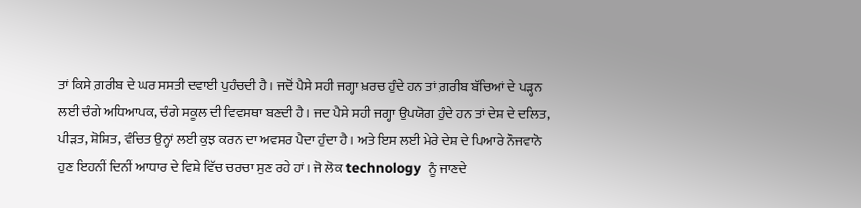ਤਾਂ ਕਿਸੇ ਗ਼ਰੀਬ ਦੇ ਘਰ ਸਸਤੀ ਦਵਾਈ ਪੁਹੰਚਦੀ ਹੈ। ਜਦੋਂ ਪੈਸੇ ਸਹੀ ਜਗ੍ਹਾ ਖ਼ਰਚ ਹੁੰਦੇ ਹਨ ਤਾਂ ਗ਼ਰੀਬ ਬੱਚਿਆਂ ਦੇ ਪੜ੍ਹਨ ਲਈ ਚੰਗੇ ਅਧਿਆਪਕ, ਚੰਗੇ ਸਕੂਲ ਦੀ ਵਿਵਸਥਾ ਬਣਦੀ ਹੈ। ਜਦ ਪੈਸੇ ਸਹੀ ਜਗ੍ਹਾ ਉਪਯੋਗ ਹੁੰਦੇ ਹਨ ਤਾਂ ਦੇਸ਼ ਦੇ ਦਲਿਤ, ਪੀੜਤ, ਸ਼ੋਸ਼ਿਤ, ਵੰਚਿਤ ਉਨ੍ਹਾਂ ਲਈ ਕੁਝ ਕਰਨ ਦਾ ਅਵਸਰ ਪੈਦਾ ਹੁੰਦਾ ਹੈ। ਅਤੇ ਇਸ ਲਈ ਮੇਰੇ ਦੇਸ਼ ਦੇ ਪਿਆਰੇ ਨੌਜਵਾਨੋ  ਹੁਣ ਇਹਨੀਂ ਦਿਨੀਂ ਆਧਾਰ ਦੇ ਵਿਸ਼ੇ ਵਿੱਚ ਚਰਚਾ ਸੁਣ ਰਹੇ ਹਾਂ। ਜੋ ਲੋਕ technology  ਨੂੰ ਜਾਣਦੇ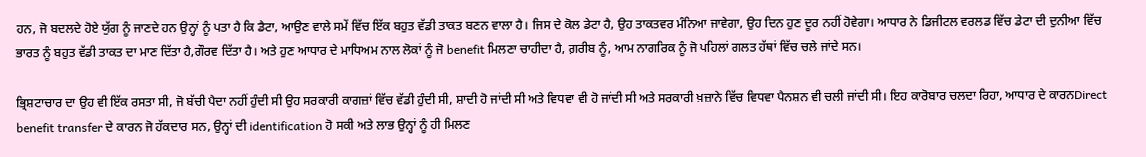ਹਨ, ਜੋ ਬਦਲਦੇ ਹੋਏ ਯੁੱਗ ਨੂੰ ਜਾਣਦੇ ਹਨ ਉਨ੍ਹਾਂ ਨੂੰ ਪਤਾ ਹੈ ਕਿ ਡੈਟਾ, ਆਉਣ ਵਾਲੇ ਸਮੇਂ ਵਿੱਚ ਇੱਕ ਬਹੁਤ ਵੱਡੀ ਤਾਕਤ ਬਣਨ ਵਾਲਾ ਹੈ। ਜਿਸ ਦੇ ਕੋਲ ਡੇਟਾ ਹੈ, ਉਹ ਤਾਕਤਵਰ ਮੰਨਿਆ ਜਾਵੇਗਾ, ਉਹ ਦਿਨ ਹੁਣ ਦੂਰ ਨਹੀਂ ਹੋਵੇਗਾ। ਆਧਾਰ ਨੇ ਡਿਜੀਟਲ ਵਰਲਡ ਵਿੱਚ ਡੇਟਾ ਦੀ ਦੁਨੀਆ ਵਿੱਚ ਭਾਰਤ ਨੂੰ ਬਹੁਤ ਵੱਡੀ ਤਾਕਤ ਦਾ ਮਾਣ ਦਿੱਤਾ ਹੈ,ਗੌਰਵ ਦਿੱਤਾ ਹੈ। ਅਤੇ ਹੁਣ ਆਧਾਰ ਦੇ ਮਾਧਿਅਮ ਨਾਲ ਲੋਕਾਂ ਨੂੰ ਜੋ benefit ਮਿਲਣਾ ਚਾਹੀਦਾ ਹੈ, ਗ਼ਰੀਬ ਨੂੰ, ਆਮ ਨਾਗਰਿਕ ਨੂੰ ਜੋ ਪਹਿਲਾਂ ਗਲਤ ਹੱਥਾਂ ਵਿੱਚ ਚਲੇ ਜਾਂਦੇ ਸਨ।

ਭ੍ਰਿਸ਼ਟਾਚਾਰ ਦਾ ਉਹ ਵੀ ਇੱਕ ਰਸਤਾ ਸੀ, ਜੋ ਬੱਚੀ ਪੈਦਾ ਨਹੀਂ ਹੁੰਦੀ ਸੀ ਉਹ ਸਰਕਾਰੀ ਕਾਗਜ਼ਾਂ ਵਿੱਚ ਵੱਡੀ ਹੁੰਦੀ ਸੀ, ਸ਼ਾਦੀ ਹੋ ਜਾਂਦੀ ਸੀ ਅਤੇ ਵਿਧਵਾ ਵੀ ਹੋ ਜਾਂਦੀ ਸੀ ਅਤੇ ਸਰਕਾਰੀ ਖ਼ਜ਼ਾਨੇ ਵਿੱਚ ਵਿਧਵਾ ਪੈਨਸ਼ਨ ਵੀ ਚਲੀ ਜਾਂਦੀ ਸੀ। ਇਹ ਕਾਰੋਬਾਰ ਚਲਦਾ ਰਿਹਾ, ਆਧਾਰ ਦੇ ਕਾਰਨDirect benefit transfer ਦੇ ਕਾਰਨ ਜੋ ਹੱਕਦਾਰ ਸਨ, ਉਨ੍ਹਾਂ ਦੀ identification ਹੋ ਸਕੀ ਅਤੇ ਲਾਭ ਉਨ੍ਹਾਂ ਨੂੰ ਹੀ ਮਿਲਣ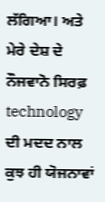ਲੱਗਿਆ। ਅਤੇ ਮੇਰੇ ਦੇਸ਼ ਦੇ ਨੌਜਵਾਨੋ ਸਿਰਫ਼ technology ਦੀ ਮਦਦ ਨਾਲ ਕੁਝ ਹੀ ਯੋਜਨਾਵਾਂ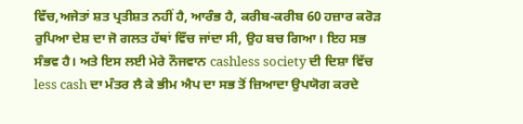ਵਿੱਚ,ਅਜੇਤਾਂ ਸ਼ਤ ਪ੍ਰਤੀਸ਼ਤ ਨਹੀਂ ਹੈ, ਆਰੰਭ ਹੈ, ਕਰੀਬ-ਕਰੀਬ 60 ਹਜ਼ਾਰ ਕਰੋੜ ਰੁਪਿਆ ਦੇਸ਼ ਦਾ ਜੋ ਗਲਤ ਹੱਥਾਂ ਵਿੱਚ ਜਾਂਦਾ ਸੀ, ਉਹ ਬਚ ਗਿਆ। ਇਹ ਸਭ ਸੰਭਵ ਹੈ। ਅਤੇ ਇਸ ਲਈ ਮੇਰੇ ਨੌਜਵਾਨ cashless society ਦੀ ਦਿਸ਼ਾ ਵਿੱਚ  less cash ਦਾ ਮੰਤਰ ਲੈ ਕੇ ਭੀਮ ਐਪ ਦਾ ਸਭ ਤੋਂ ਜ਼ਿਆਦਾ ਉਪਯੋਗ ਕਰਦੇ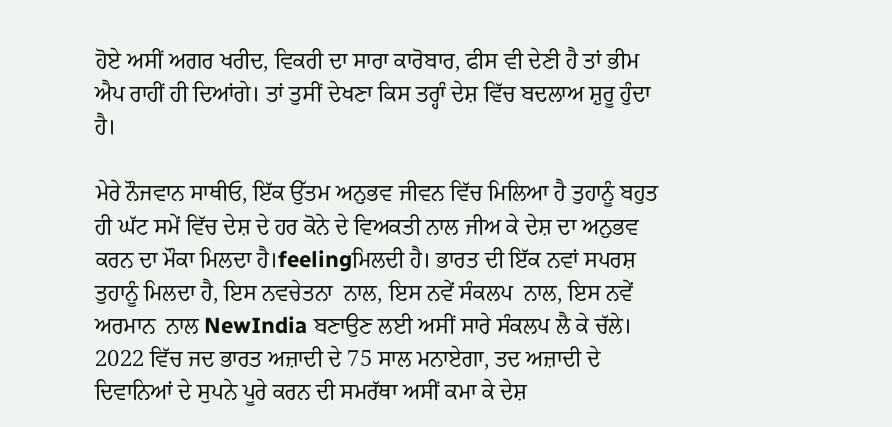ਹੋਏ ਅਸੀਂ ਅਗਰ ਖਰੀਦ, ਵਿਕਰੀ ਦਾ ਸਾਰਾ ਕਾਰੋਬਾਰ, ਫੀਸ ਵੀ ਦੇਣੀ ਹੈ ਤਾਂ ਭੀਮ ਐਪ ਰਾਹੀਂ ਹੀ ਦਿਆਂਗੇ। ਤਾਂ ਤੁਸੀਂ ਦੇਖਣਾ ਕਿਸ ਤਰ੍ਹਾੰ ਦੇਸ਼ ਵਿੱਚ ਬਦਲਾਅ ਸ਼ੁਰੂ ਹੁੰਦਾ ਹੈ।

ਮੇਰੇ ਨੌਜਵਾਨ ਸਾਥੀਓ, ਇੱਕ ਉੱਤਮ ਅਨੁਭਵ ਜੀਵਨ ਵਿੱਚ ਮਿਲਿਆ ਹੈ ਤੁਹਾਨੂੰ ਬਹੁਤ ਹੀ ਘੱਟ ਸਮੇਂ ਵਿੱਚ ਦੇਸ਼ ਦੇ ਹਰ ਕੋਨੇ ਦੇ ਵਿਅਕਤੀ ਨਾਲ ਜੀਅ ਕੇ ਦੇਸ਼ ਦਾ ਅਨੁਭਵ ਕਰਨ ਦਾ ਮੌਕਾ ਮਿਲਦਾ ਹੈ।feelingਮਿਲਦੀ ਹੈ। ਭਾਰਤ ਦੀ ਇੱਕ ਨਵਾਂ ਸਪਰਸ਼ ਤੁਹਾਨੂੰ ਮਿਲਦਾ ਹੈ, ਇਸ ਨਵਚੇਤਨਾ  ਨਾਲ, ਇਸ ਨਵੇਂ ਸੰਕਲਪ  ਨਾਲ, ਇਸ ਨਵੇਂ ਅਰਮਾਨ  ਨਾਲ NewIndia ਬਣਾਉਣ ਲਈ ਅਸੀਂ ਸਾਰੇ ਸੰਕਲਪ ਲੈ ਕੇ ਚੱਲੇ। 2022 ਵਿੱਚ ਜਦ ਭਾਰਤ ਅਜ਼ਾਦੀ ਦੇ 75 ਸਾਲ ਮਨਾਏਗਾ, ਤਦ ਅਜ਼ਾਦੀ ਦੇ ਦਿਵਾਨਿਆਂ ਦੇ ਸੁਪਨੇ ਪੂਰੇ ਕਰਨ ਦੀ ਸਮਰੱਥਾ ਅਸੀਂ ਕਮਾ ਕੇ ਦੇਸ਼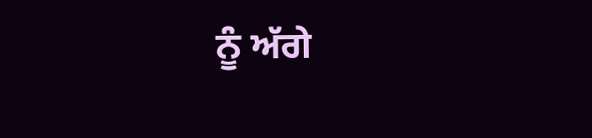ਨੂੰ ਅੱਗੇ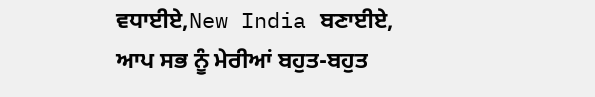ਵਧਾਈਏ,New India ਬਣਾਈਏ, ਆਪ ਸਭ ਨੂੰ ਮੇਰੀਆਂ ਬਹੁਤ-ਬਹੁਤ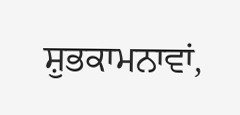ਸ਼ੁਭਕਾਮਨਾਵਾਂ,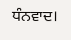ਧੰਨਵਾਦ।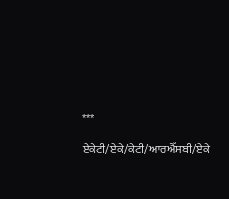***

ਏਕੇਟੀ/ਏਕੇ/ਕੇਟੀ/ਆਰਐੱਸਬੀ/ਏਕੇ